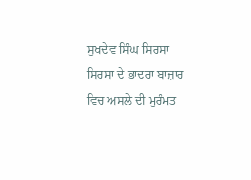ਸੁਖਦੇਵ ਸਿੰਘ ਸਿਰਸਾ
ਸਿਰਸਾ ਦੇ ਭਾਦਰਾ ਬਾਜ਼ਾਰ ਵਿਚ ਅਸਲੇ ਦੀ ਮੁਰੰਮਤ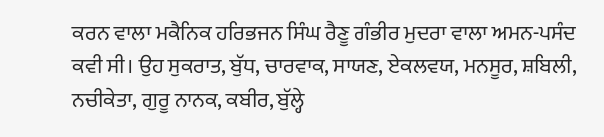ਕਰਨ ਵਾਲਾ ਮਕੈਨਿਕ ਹਰਿਭਜਨ ਸਿੰਘ ਰੈਣੂ ਗੰਭੀਰ ਮੁਦਰਾ ਵਾਲਾ ਅਮਨ-ਪਸੰਦ ਕਵੀ ਸੀ। ਉਹ ਸੁਕਰਾਤ, ਬੁੱਧ, ਚਾਰਵਾਕ, ਸਾਯਣ, ਏਕਲਵਯ, ਮਨਸੂਰ, ਸ਼ਬਿਲੀ, ਨਚੀਕੇਤਾ, ਗੁਰੂ ਨਾਨਕ, ਕਬੀਰ, ਬੁੱਲ੍ਹੇ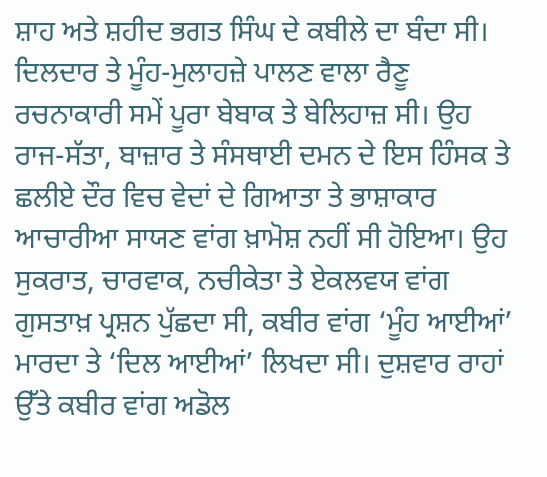ਸ਼ਾਹ ਅਤੇ ਸ਼ਹੀਦ ਭਗਤ ਸਿੰਘ ਦੇ ਕਬੀਲੇ ਦਾ ਬੰਦਾ ਸੀ। ਦਿਲਦਾਰ ਤੇ ਮੂੰਹ-ਮੁਲਾਹਜ਼ੇ ਪਾਲਣ ਵਾਲਾ ਰੈਣੂ ਰਚਨਾਕਾਰੀ ਸਮੇਂ ਪੂਰਾ ਬੇਬਾਕ ਤੇ ਬੇਲਿਹਾਜ਼ ਸੀ। ਉਹ ਰਾਜ-ਸੱਤਾ, ਬਾਜ਼ਾਰ ਤੇ ਸੰਸਥਾਈ ਦਮਨ ਦੇ ਇਸ ਹਿੰਸਕ ਤੇ ਛਲੀਏ ਦੌਰ ਵਿਚ ਵੇਦਾਂ ਦੇ ਗਿਆਤਾ ਤੇ ਭਾਸ਼ਾਕਾਰ ਆਚਾਰੀਆ ਸਾਯਣ ਵਾਂਗ ਖ਼ਾਮੋਸ਼ ਨਹੀਂ ਸੀ ਹੋਇਆ। ਉਹ ਸੁਕਰਾਤ, ਚਾਰਵਾਕ, ਨਚੀਕੇਤਾ ਤੇ ਏਕਲਵਯ ਵਾਂਗ ਗੁਸਤਾਖ਼ ਪ੍ਰਸ਼ਨ ਪੁੱਛਦਾ ਸੀ, ਕਬੀਰ ਵਾਂਗ ‘ਮੂੰਹ ਆਈਆਂ’ ਮਾਰਦਾ ਤੇ ‘ਦਿਲ ਆਈਆਂ’ ਲਿਖਦਾ ਸੀ। ਦੁਸ਼ਵਾਰ ਰਾਹਾਂ ਉੱਤੇ ਕਬੀਰ ਵਾਂਗ ਅਡੋਲ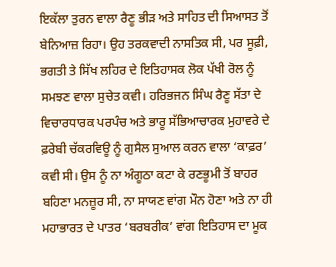ਇਕੱਲਾ ਤੁਰਨ ਵਾਲਾ ਰੈਣੂ ਭੀੜ ਅਤੇ ਸਾਹਿਤ ਦੀ ਸਿਆਸਤ ਤੋਂ ਬੇਨਿਆਜ਼ ਰਿਹਾ। ਉਹ ਤਰਕਵਾਦੀ ਨਾਸਤਿਕ ਸੀ, ਪਰ ਸੂਫ਼ੀ, ਭਗਤੀ ਤੇ ਸਿੱਖ ਲਹਿਰ ਦੇ ਇਤਿਹਾਸਕ ਲੋਕ ਪੱਖੀ ਰੋਲ ਨੂੰ ਸਮਝਣ ਵਾਲਾ ਸੁਚੇਤ ਕਵੀ। ਹਰਿਭਜਨ ਸਿੰਘ ਰੈਣੂ ਸੱਤਾ ਦੇ ਵਿਚਾਰਧਾਰਕ ਪਰਪੰਚ ਅਤੇ ਭਾਰੂ ਸੱਭਿਆਚਾਰਕ ਮੁਹਾਵਰੇ ਦੇ ਫ਼ਰੇਬੀ ਚੱਕਰਵਿਊ ਨੂੰ ਗੁਸੈਲ ਸੁਆਲ ਕਰਨ ਵਾਲਾ ‘ਕਾਫ਼ਰ’ ਕਵੀ ਸੀ। ਉਸ ਨੂੰ ਨਾ ਅੰਗੂਠਾ ਕਟਾ ਕੇ ਰਣਭੂਮੀ ਤੋਂ ਬਾਹਰ ਬਹਿਣਾ ਮਨਜ਼ੂਰ ਸੀ, ਨਾ ਸਾਯਣ ਵਾਂਗ ਮੌਨ ਹੋਣਾ ਅਤੇ ਨਾ ਹੀ ਮਹਾਭਾਰਤ ਦੇ ਪਾਤਰ ‘ਬਰਬਰੀਕ’ ਵਾਂਗ ਇਤਿਹਾਸ ਦਾ ਮੂਕ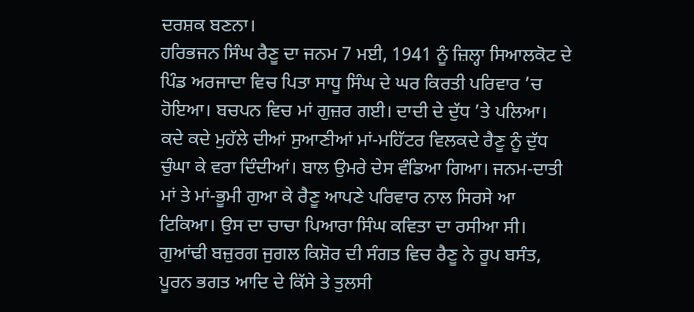ਦਰਸ਼ਕ ਬਣਨਾ।
ਹਰਿਭਜਨ ਸਿੰਘ ਰੈਣੂ ਦਾ ਜਨਮ 7 ਮਈ, 1941 ਨੂੰ ਜ਼ਿਲ੍ਹਾ ਸਿਆਲਕੋਟ ਦੇ ਪਿੰਡ ਅਰਜਾਦਾ ਵਿਚ ਪਿਤਾ ਸਾਧੂ ਸਿੰਘ ਦੇ ਘਰ ਕਿਰਤੀ ਪਰਿਵਾਰ ’ਚ ਹੋਇਆ। ਬਚਪਨ ਵਿਚ ਮਾਂ ਗੁਜ਼ਰ ਗਈ। ਦਾਦੀ ਦੇ ਦੁੱਧ ’ਤੇ ਪਲਿਆ। ਕਦੇ ਕਦੇ ਮੁਹੱਲੇ ਦੀਆਂ ਸੁਆਣੀਆਂ ਮਾਂ-ਮਹਿੱਟਰ ਵਿਲਕਦੇ ਰੈਣੂ ਨੂੰ ਦੁੱਧ ਚੁੰਘਾ ਕੇ ਵਰਾ ਦਿੰਦੀਆਂ। ਬਾਲ ਉਮਰੇ ਦੇਸ ਵੰਡਿਆ ਗਿਆ। ਜਨਮ-ਦਾਤੀ ਮਾਂ ਤੇ ਮਾਂ-ਭੂਮੀ ਗੁਆ ਕੇ ਰੈਣੂ ਆਪਣੇ ਪਰਿਵਾਰ ਨਾਲ ਸਿਰਸੇ ਆ ਟਿਕਿਆ। ਉਸ ਦਾ ਚਾਚਾ ਪਿਆਰਾ ਸਿੰਘ ਕਵਿਤਾ ਦਾ ਰਸੀਆ ਸੀ। ਗੁਆਂਢੀ ਬਜ਼ੁਰਗ ਜੁਗਲ ਕਿਸ਼ੋਰ ਦੀ ਸੰਗਤ ਵਿਚ ਰੈਣੂ ਨੇ ਰੂਪ ਬਸੰਤ, ਪੂਰਨ ਭਗਤ ਆਦਿ ਦੇ ਕਿੱਸੇ ਤੇ ਤੁਲਸੀ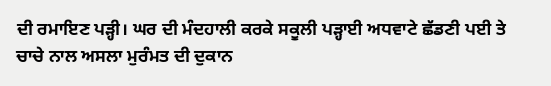ਦੀ ਰਮਾਇਣ ਪੜ੍ਹੀ। ਘਰ ਦੀ ਮੰਦਹਾਲੀ ਕਰਕੇ ਸਕੂਲੀ ਪੜ੍ਹਾਈ ਅਧਵਾਟੇ ਛੱਡਣੀ ਪਈ ਤੇ ਚਾਚੇ ਨਾਲ ਅਸਲਾ ਮੁਰੰਮਤ ਦੀ ਦੁਕਾਨ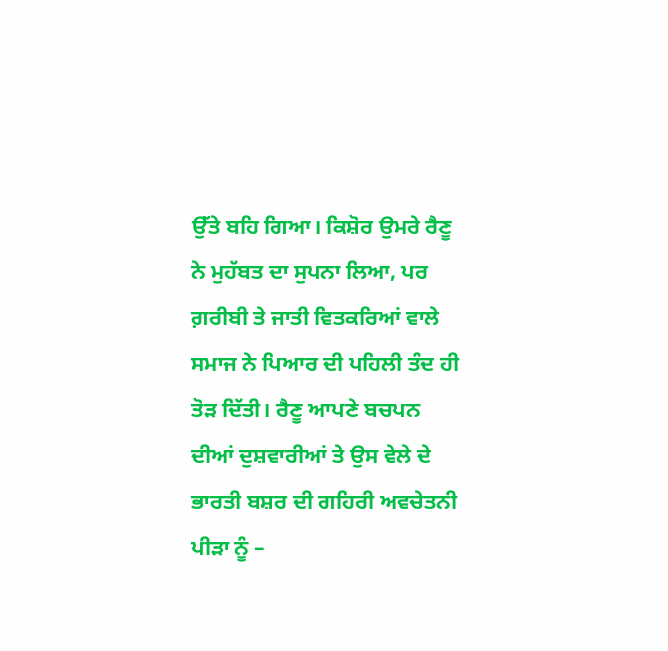ਉੱਤੇ ਬਹਿ ਗਿਆ। ਕਿਸ਼ੋਰ ਉਮਰੇ ਰੈਣੂ ਨੇ ਮੁਹੱਬਤ ਦਾ ਸੁਪਨਾ ਲਿਆ, ਪਰ ਗ਼ਰੀਬੀ ਤੇ ਜਾਤੀ ਵਿਤਕਰਿਆਂ ਵਾਲੇ ਸਮਾਜ ਨੇ ਪਿਆਰ ਦੀ ਪਹਿਲੀ ਤੰਦ ਹੀ ਤੋੜ ਦਿੱਤੀ। ਰੈਣੂ ਆਪਣੇ ਬਚਪਨ ਦੀਆਂ ਦੁਸ਼ਵਾਰੀਆਂ ਤੇ ਉਸ ਵੇਲੇ ਦੇ ਭਾਰਤੀ ਬਸ਼ਰ ਦੀ ਗਹਿਰੀ ਅਵਚੇਤਨੀ ਪੀੜਾ ਨੂੰ –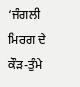‘ਜੰਗਲੀ ਮਿਰਗ ਦੇ ਕੌੜ-ਤੁੰਮੇ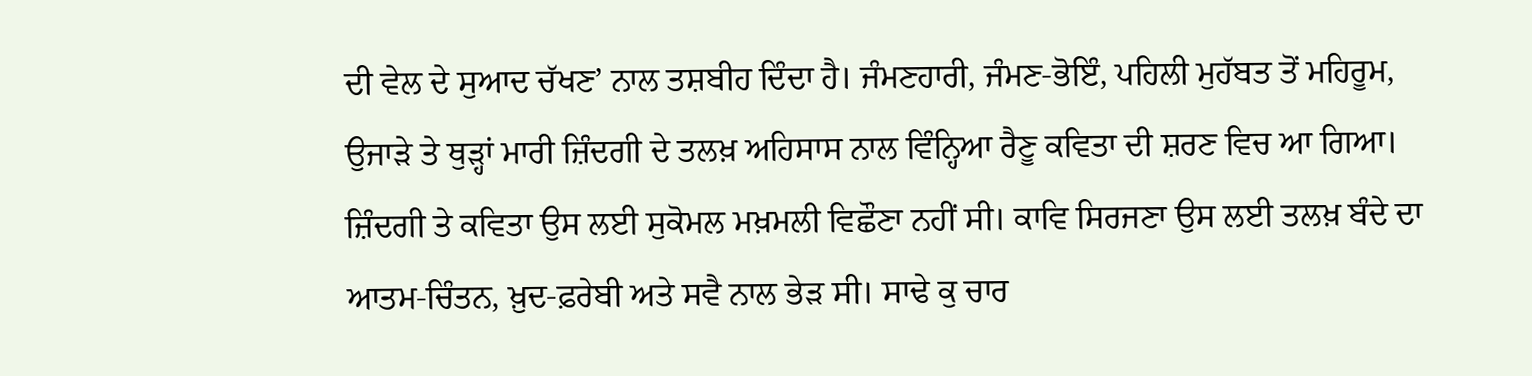ਦੀ ਵੇਲ ਦੇ ਸੁਆਦ ਚੱਖਣ’ ਨਾਲ ਤਸ਼ਬੀਹ ਦਿੰਦਾ ਹੈ। ਜੰਮਣਹਾਰੀ, ਜੰਮਣ-ਭੋਇੰ, ਪਹਿਲੀ ਮੁਹੱਬਤ ਤੋਂ ਮਹਿਰੂਮ, ਉਜਾੜੇ ਤੇ ਥੁੜ੍ਹਾਂ ਮਾਰੀ ਜ਼ਿੰਦਗੀ ਦੇ ਤਲਖ਼ ਅਹਿਸਾਸ ਨਾਲ ਵਿੰਨ੍ਹਿਆ ਰੈਣੂ ਕਵਿਤਾ ਦੀ ਸ਼ਰਣ ਵਿਚ ਆ ਗਿਆ। ਜ਼ਿੰਦਗੀ ਤੇ ਕਵਿਤਾ ਉਸ ਲਈ ਸੁਕੋਮਲ ਮਖ਼ਮਲੀ ਵਿਛੌਣਾ ਨਹੀਂ ਸੀ। ਕਾਵਿ ਸਿਰਜਣਾ ਉਸ ਲਈ ਤਲਖ਼ ਬੰਦੇ ਦਾ ਆਤਮ-ਚਿੰਤਨ, ਖ਼ੁਦ-ਫ਼ਰੇਬੀ ਅਤੇ ਸਵੈ ਨਾਲ ਭੇੜ ਸੀ। ਸਾਢੇ ਕੁ ਚਾਰ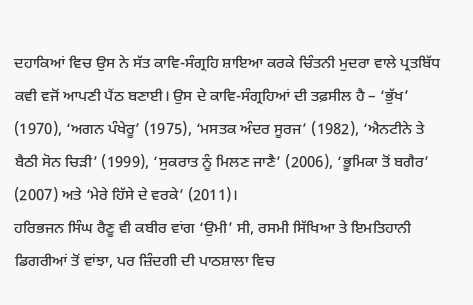ਦਹਾਕਿਆਂ ਵਿਚ ਉਸ ਨੇ ਸੱਤ ਕਾਵਿ-ਸੰਗ੍ਰਹਿ ਸ਼ਾਇਆ ਕਰਕੇ ਚਿੰਤਨੀ ਮੁਦਰਾ ਵਾਲੇ ਪ੍ਰਤਬਿੱਧ ਕਵੀ ਵਜੋਂ ਆਪਣੀ ਪੈਂਠ ਬਣਾਈ। ਉਸ ਦੇ ਕਾਵਿ-ਸੰਗ੍ਰਹਿਆਂ ਦੀ ਤਫ਼ਸੀਲ ਹੈ – ‘ਭੁੱਖ’ (1970), ‘ਅਗਨ ਪੰਖੇਰੂ’ (1975), ‘ਮਸਤਕ ਅੰਦਰ ਸੂਰਜ’ (1982), ‘ਐਨਟੀਨੇ ਤੇ ਬੈਠੀ ਸੋਨ ਚਿੜੀ’ (1999), ‘ਸੁਕਰਾਤ ਨੂੰ ਮਿਲਣ ਜਾਣੈ’ (2006), ‘ਭੂਮਿਕਾ ਤੋਂ ਬਗੈਰ’ (2007) ਅਤੇ ‘ਮੇਰੇ ਹਿੱਸੇ ਦੇ ਵਰਕੇ’ (2011)।
ਹਰਿਭਜਨ ਸਿੰਘ ਰੈਣੂ ਵੀ ਕਬੀਰ ਵਾਂਗ ‘ਉਮੀ’ ਸੀ, ਰਸਮੀ ਸਿੱਖਿਆ ਤੇ ਇਮਤਿਹਾਨੀ ਡਿਗਰੀਆਂ ਤੋਂ ਵਾਂਝਾ, ਪਰ ਜ਼ਿੰਦਗੀ ਦੀ ਪਾਠਸ਼ਾਲਾ ਵਿਚ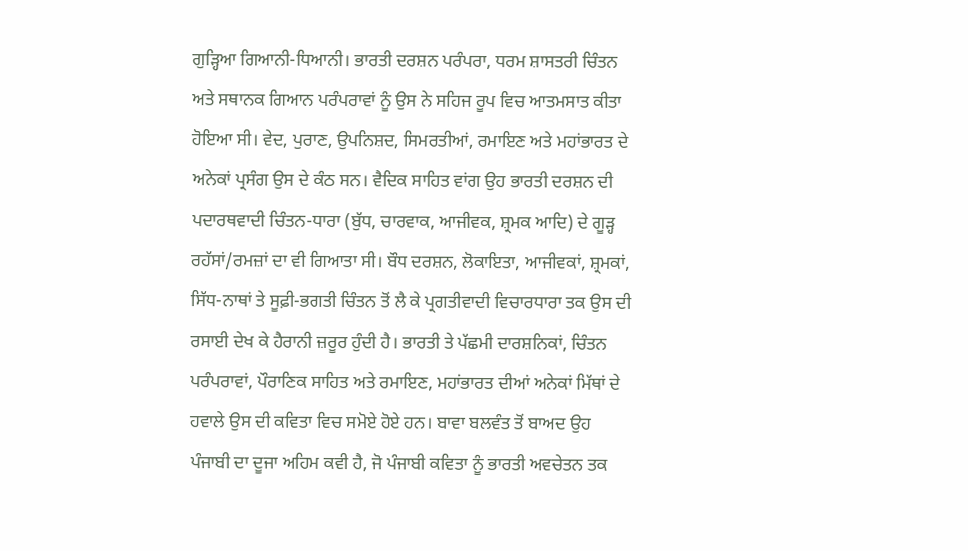ਗੁੜ੍ਹਿਆ ਗਿਆਨੀ-ਧਿਆਨੀ। ਭਾਰਤੀ ਦਰਸ਼ਨ ਪਰੰਪਰਾ, ਧਰਮ ਸ਼ਾਸਤਰੀ ਚਿੰਤਨ ਅਤੇ ਸਥਾਨਕ ਗਿਆਨ ਪਰੰਪਰਾਵਾਂ ਨੂੰ ਉਸ ਨੇ ਸਹਿਜ ਰੂਪ ਵਿਚ ਆਤਮਸਾਤ ਕੀਤਾ ਹੋਇਆ ਸੀ। ਵੇਦ, ਪੁਰਾਣ, ਉਪਨਿਸ਼ਦ, ਸਿਮਰਤੀਆਂ, ਰਮਾਇਣ ਅਤੇ ਮਹਾਂਭਾਰਤ ਦੇ ਅਨੇਕਾਂ ਪ੍ਰਸੰਗ ਉਸ ਦੇ ਕੰਠ ਸਨ। ਵੈਦਿਕ ਸਾਹਿਤ ਵਾਂਗ ਉਹ ਭਾਰਤੀ ਦਰਸ਼ਨ ਦੀ ਪਦਾਰਥਵਾਦੀ ਚਿੰਤਨ-ਧਾਰਾ (ਬੁੱਧ, ਚਾਰਵਾਕ, ਆਜੀਵਕ, ਸ਼੍ਰਮਕ ਆਦਿ) ਦੇ ਗੂੜ੍ਹ ਰਹੱਸਾਂ/ਰਮਜ਼ਾਂ ਦਾ ਵੀ ਗਿਆਤਾ ਸੀ। ਬੌਧ ਦਰਸ਼ਨ, ਲੋਕਾਇਤਾ, ਆਜੀਵਕਾਂ, ਸ਼੍ਰਮਕਾਂ, ਸਿੱਧ-ਨਾਥਾਂ ਤੇ ਸੂਫ਼ੀ-ਭਗਤੀ ਚਿੰਤਨ ਤੋਂ ਲੈ ਕੇ ਪ੍ਰਗਤੀਵਾਦੀ ਵਿਚਾਰਧਾਰਾ ਤਕ ਉਸ ਦੀ ਰਸਾਈ ਦੇਖ ਕੇ ਹੈਰਾਨੀ ਜ਼ਰੂਰ ਹੁੰਦੀ ਹੈ। ਭਾਰਤੀ ਤੇ ਪੱਛਮੀ ਦਾਰਸ਼ਨਿਕਾਂ, ਚਿੰਤਨ ਪਰੰਪਰਾਵਾਂ, ਪੌਰਾਣਿਕ ਸਾਹਿਤ ਅਤੇ ਰਮਾਇਣ, ਮਹਾਂਭਾਰਤ ਦੀਆਂ ਅਨੇਕਾਂ ਮਿੱਥਾਂ ਦੇ ਹਵਾਲੇ ਉਸ ਦੀ ਕਵਿਤਾ ਵਿਚ ਸਮੋਏ ਹੋਏ ਹਨ। ਬਾਵਾ ਬਲਵੰਤ ਤੋਂ ਬਾਅਦ ਉਹ ਪੰਜਾਬੀ ਦਾ ਦੂਜਾ ਅਹਿਮ ਕਵੀ ਹੈ, ਜੋ ਪੰਜਾਬੀ ਕਵਿਤਾ ਨੂੰ ਭਾਰਤੀ ਅਵਚੇਤਨ ਤਕ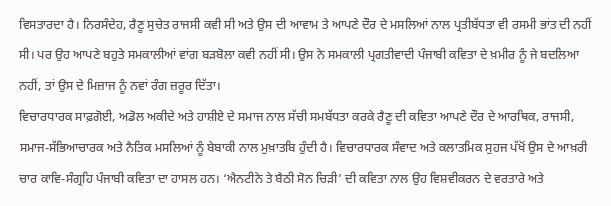ਵਿਸਤਾਰਦਾ ਹੈ। ਨਿਰਸੰਦੇਹ, ਰੈਣੂ ਸੁਚੇਤ ਰਾਜਸੀ ਕਵੀ ਸੀ ਅਤੇ ਉਸ ਦੀ ਆਵਾਮ ਤੇ ਆਪਣੇ ਦੌਰ ਦੇ ਮਸਲਿਆਂ ਨਾਲ ਪ੍ਰਤੀਬੱਧਤਾ ਵੀ ਰਸਮੀ ਭਾਂਤ ਦੀ ਨਹੀਂ ਸੀ। ਪਰ ਉਹ ਆਪਣੇ ਬਹੁਤੇ ਸਮਕਾਲੀਆਂ ਵਾਂਗ ਬੜਬੋਲਾ ਕਵੀ ਨਹੀਂ ਸੀ। ਉਸ ਨੇ ਸਮਕਾਲੀ ਪ੍ਰਗਤੀਵਾਦੀ ਪੰਜਾਬੀ ਕਵਿਤਾ ਦੇ ਖ਼ਮੀਰ ਨੂੰ ਜੇ ਬਦਲਿਆ ਨਹੀਂ, ਤਾਂ ਉਸ ਦੇ ਮਿਜ਼ਾਜ ਨੂੰ ਨਵਾਂ ਰੰਗ ਜ਼ਰੂਰ ਦਿੱਤਾ।
ਵਿਚਾਰਧਾਰਕ ਸਾਫ਼ਗੋਈ, ਅਡੋਲ ਅਕੀਦੇ ਅਤੇ ਹਾਸ਼ੀਏ ਦੇ ਸਮਾਜ ਨਾਲ ਸੱਚੀ ਸਮਬੱਧਤਾ ਕਰਕੇ ਰੈਣੂ ਦੀ ਕਵਿਤਾ ਆਪਣੇ ਦੌਰ ਦੇ ਆਰਥਿਕ, ਰਾਜਸੀ, ਸਮਾਜ-ਸੱਭਿਆਚਾਰਕ ਅਤੇ ਨੈਤਿਕ ਮਸਲਿਆਂ ਨੂੰ ਬੇਬਾਕੀ ਨਾਲ ਮੁਖ਼ਾਤਬਿ ਹੁੰਦੀ ਹੈ। ਵਿਚਾਰਧਾਰਕ ਸੰਵਾਦ ਅਤੇ ਕਲਾਤਮਿਕ ਸੁਹਜ ਪੱਖੋਂ ਉਸ ਦੇ ਆਖ਼ਰੀ ਚਾਰ ਕਾਵਿ-ਸੰਗ੍ਰਹਿ ਪੰਜਾਬੀ ਕਵਿਤਾ ਦਾ ਹਾਸਲ ਹਨ। ‘ਐਨਟੀਨੇ ਤੇ ਬੈਠੀ ਸੋਨ ਚਿੜੀ’ ਦੀ ਕਵਿਤਾ ਨਾਲ ਉਹ ਵਿਸ਼ਵੀਕਰਨ ਦੇ ਵਰਤਾਰੇ ਅਤੇ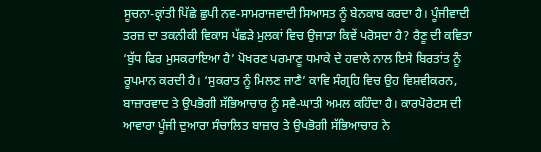ਸੂਚਨਾ-ਕ੍ਰਾਂਤੀ ਪਿੱਛੇ ਛੁਪੀ ਨਵ-ਸਾਮਰਾਜਵਾਦੀ ਸਿਆਸਤ ਨੂੰ ਬੇਨਕਾਬ ਕਰਦਾ ਹੈ। ਪੂੰਜੀਵਾਦੀ ਤਰਜ਼ ਦਾ ਤਕਨੀਕੀ ਵਿਕਾਸ ਪੱਛੜੇ ਮੁਲਕਾਂ ਵਿਚ ਉਜਾੜਾ ਕਿਵੇਂ ਪਰੋਸਦਾ ਹੈ? ਰੈਣੂ ਦੀ ਕਵਿਤਾ ‘ਬੁੱਧ ਫਿਰ ਮੁਸਕਰਾਇਆ ਹੈ’ ਪੋਖਰਣ ਪਰਮਾਣੂ ਧਮਾਕੇ ਦੇ ਹਵਾਲੇ ਨਾਲ ਇਸੇ ਬਿਰਤਾਂਤ ਨੂੰ ਰੂਪਮਾਨ ਕਰਦੀ ਹੈ। ‘ਸੁਕਰਾਤ ਨੂੰ ਮਿਲਣ ਜਾਣੈ’ ਕਾਵਿ ਸੰਗ੍ਰਹਿ ਵਿਚ ਉਹ ਵਿਸ਼ਵੀਕਰਨ, ਬਾਜ਼ਾਰਵਾਦ ਤੇ ਉਪਭੋਗੀ ਸੱਭਿਆਚਾਰ ਨੂੰ ਸਵੈ-ਘਾਤੀ ਅਮਲ ਕਹਿੰਦਾ ਹੈ। ਕਾਰਪੋਰੇਟਸ ਦੀ ਆਵਾਰਾ ਪੂੰਜੀ ਦੁਆਰਾ ਸੰਚਾਲਿਤ ਬਾਜ਼ਾਰ ਤੇ ਉਪਭੋਗੀ ਸੱਭਿਆਚਾਰ ਨੇ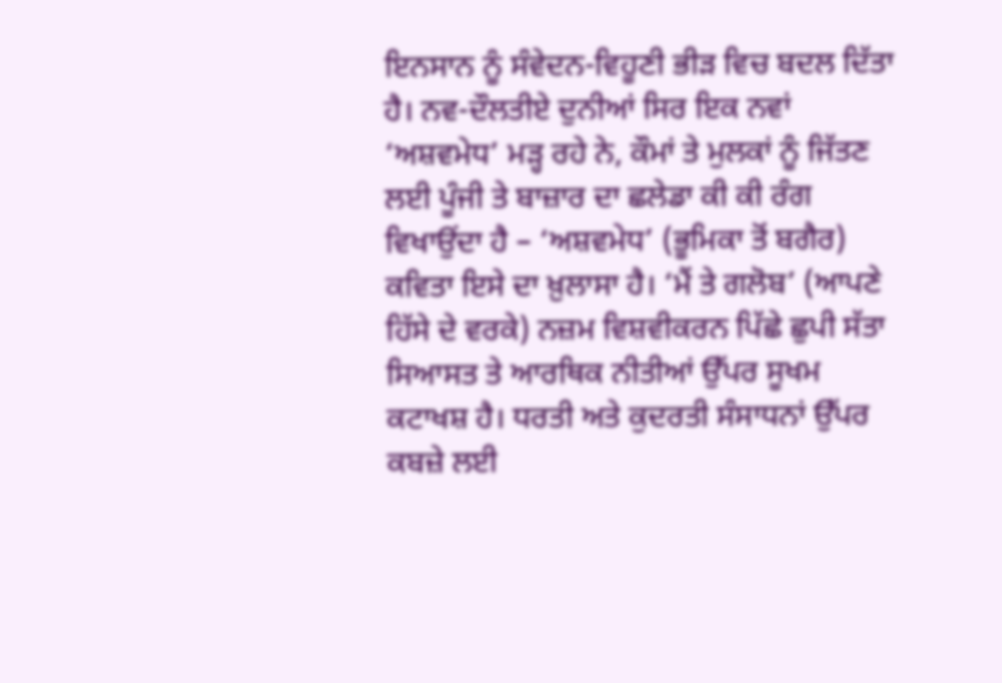ਇਨਸਾਨ ਨੂੰ ਸੰਵੇਦਨ-ਵਿਹੂਣੀ ਭੀੜ ਵਿਚ ਬਦਲ ਦਿੱਤਾ ਹੈ। ਨਵ-ਦੌਲਤੀਏ ਦੁਨੀਆਂ ਸਿਰ ਇਕ ਨਵਾਂ ‘ਅਸ਼ਵਮੇਧ’ ਮੜ੍ਹ ਰਹੇ ਨੇ, ਕੌਮਾਂ ਤੇ ਮੁਲਕਾਂ ਨੂੰ ਜਿੱਤਣ ਲਈ ਪੂੰਜੀ ਤੇ ਬਾਜ਼ਾਰ ਦਾ ਛਲੇਡਾ ਕੀ ਕੀ ਰੰਗ ਵਿਖਾਉਂਦਾ ਹੈ – ‘ਅਸ਼ਵਮੇਧ’ (ਭੂਮਿਕਾ ਤੋਂ ਬਗੈਰ) ਕਵਿਤਾ ਇਸੇ ਦਾ ਖ਼ੁਲਾਸਾ ਹੈ। ‘ਮੈਂ ਤੇ ਗਲੋਬ’ (ਆਪਣੇ ਹਿੱਸੇ ਦੇ ਵਰਕੇ) ਨਜ਼ਮ ਵਿਸ਼ਵੀਕਰਨ ਪਿੱਛੇ ਛੁਪੀ ਸੱਤਾ ਸਿਆਸਤ ਤੇ ਆਰਥਿਕ ਨੀਤੀਆਂ ਉੱਪਰ ਸੂਖਮ ਕਟਾਖਸ਼ ਹੈ। ਧਰਤੀ ਅਤੇ ਕੁਦਰਤੀ ਸੰਸਾਧਨਾਂ ਉੱਪਰ ਕਬਜ਼ੇ ਲਈ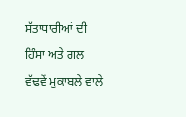ਸੱਤਾਧਾਰੀਆਂ ਦੀ ਹਿੰਸਾ ਅਤੇ ਗਲ ਵੱਢਵੇਂ ਮੁਕਾਬਲੇ ਵਾਲੇ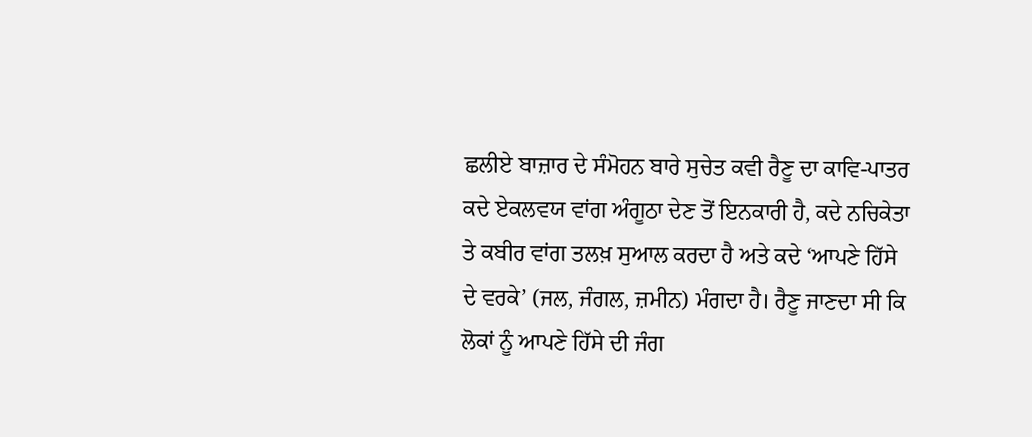ਛਲੀਏ ਬਾਜ਼ਾਰ ਦੇ ਸੰਮੋਹਨ ਬਾਰੇ ਸੁਚੇਤ ਕਵੀ ਰੈਣੂ ਦਾ ਕਾਵਿ-ਪਾਤਰ ਕਦੇ ਏਕਲਵਯ ਵਾਂਗ ਅੰਗੂਠਾ ਦੇਣ ਤੋਂ ਇਨਕਾਰੀ ਹੈ, ਕਦੇ ਨਚਿਕੇਤਾ ਤੇ ਕਬੀਰ ਵਾਂਗ ਤਲਖ਼ ਸੁਆਲ ਕਰਦਾ ਹੈ ਅਤੇ ਕਦੇ ‘ਆਪਣੇ ਹਿੱਸੇ ਦੇ ਵਰਕੇ’ (ਜਲ, ਜੰਗਲ, ਜ਼ਮੀਨ) ਮੰਗਦਾ ਹੈ। ਰੈਣੂ ਜਾਣਦਾ ਸੀ ਕਿ ਲੋਕਾਂ ਨੂੰ ਆਪਣੇ ਹਿੱਸੇ ਦੀ ਜੰਗ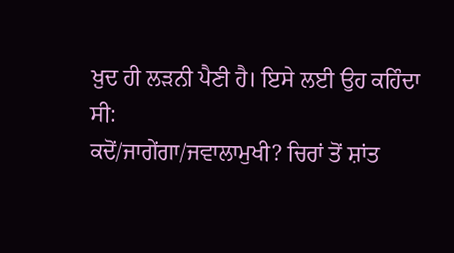ਖ਼ੁਦ ਹੀ ਲੜਨੀ ਪੈਣੀ ਹੈ। ਇਸੇ ਲਈ ਉਹ ਕਹਿੰਦਾ ਸੀ:
ਕਦੋਂ/ਜਾਗੇਂਗਾ/ਜਵਾਲਾਮੁਖੀ? ਚਿਰਾਂ ਤੋਂ ਸ਼ਾਂਤ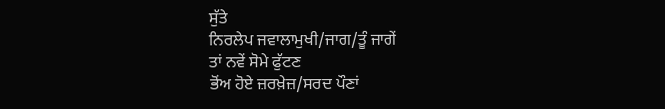ਸੁੱਤੇ
ਨਿਰਲੇਪ ਜਵਾਲਾਮੁਖੀ/ਜਾਗ/ਤੂੰ ਜਾਗੇਂ
ਤਾਂ ਨਵੇਂ ਸੋਮੇ ਫੁੱਟਣ
ਭੋਂਅ ਹੋਏ ਜ਼ਰਖ਼ੇਜ਼/ਸਰਦ ਪੌਣਾਂ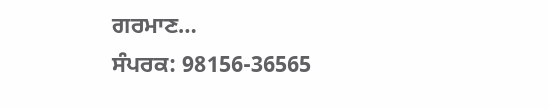ਗਰਮਾਣ…
ਸੰਪਰਕ: 98156-36565